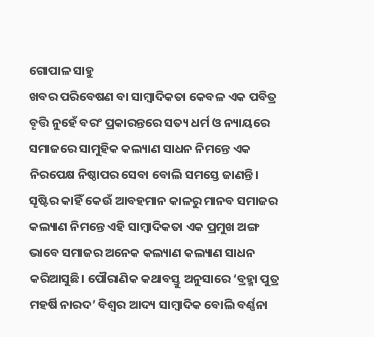ଗୋପାଳ ସାହୁ
ଖବର ପରିବେଷଣ ବା ସାମ୍ଵାଦିକତା କେବଳ ଏକ ପବିତ୍ର ବୄତ୍ତି ନୁହେଁ ବରଂ ପ୍ରକାରନ୍ତରେ ସତ୍ୟ ଧର୍ମ ଓ ନ୍ୟାୟରେ ସମାଜରେ ସାମୁହିକ କଲ୍ୟାଣ ସାଧନ ନିମନ୍ତେ ଏକ ନିରପେକ୍ଷ ନିଷ୍ଠାପର ସେବା ବୋଲି ସମସ୍ତେ ଜାଣନ୍ତି। ସୄଷ୍ଟିର କାହିଁ କେଉଁ ଆବହମାନ କାଳରୁ ମାନବ ସମାଜର କଲ୍ୟାଣ ନିମନ୍ତେ ଏହି ସାମ୍ଵାଦିକତା ଏକ ପ୍ରମୁଖ ଅଙ୍ଗ ଭାବେ ସମାଜର ଅନେକ କଲ୍ୟାଣ କଲ୍ୟାଣ ସାଧନ କରିଆସୁଛି। ପୌରାଣିକ କଥାବସ୍ତୁ ଅନୁସାରେ ‘ବ୍ରହ୍ମା ପୁତ୍ର ମହର୍ଷି ନାରଦ’ ବିଶ୍ଵର ଆଦ୍ୟ ସାମ୍ଵାଦିକ ବୋଲି ବର୍ଣ୍ଣନା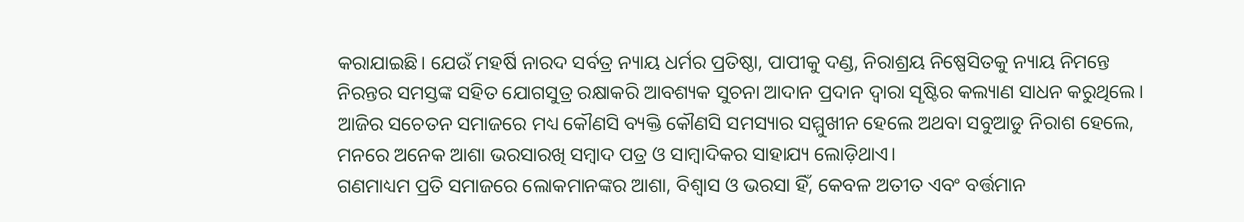କରାଯାଇଛି। ଯେଉଁ ମହର୍ଷି ନାରଦ ସର୍ବତ୍ର ନ୍ୟାୟ ଧର୍ମର ପ୍ରତିଷ୍ଠା, ପାପୀକୁ ଦଣ୍ଡ, ନିରାଶ୍ରୟ ନିଷ୍ପେସିତକୁ ନ୍ୟାୟ ନିମନ୍ତେ ନିରନ୍ତର ସମସ୍ତଙ୍କ ସହିତ ଯୋଗସୁତ୍ର ରକ୍ଷାକରି ଆବଶ୍ୟକ ସୁଚନା ଆଦାନ ପ୍ରଦାନ ଦ୍ଵାରା ସୄଷ୍ଟିର କଲ୍ୟାଣ ସାଧନ କରୁଥିଲେ। ଆଜିର ସଚେତନ ସମାଜରେ ମଧ୍ୟ କୌଣସି ବ୍ୟକ୍ତି କୌଣସି ସମସ୍ୟାର ସମ୍ମୁଖୀନ ହେଲେ ଅଥବା ସବୁଆଡୁ ନିରାଶ ହେଲେ, ମନରେ ଅନେକ ଆଶା ଭରସାରଖି ସମ୍ଵାଦ ପତ୍ର ଓ ସାମ୍ଵାଦିକର ସାହାଯ୍ୟ ଲୋଡ଼ିଥାଏ।
ଗଣମାଧ୍ୟମ ପ୍ରତି ସମାଜରେ ଲୋକମାନଙ୍କର ଆଶା, ବିଶ୍ୱାସ ଓ ଭରସା ହିଁ, କେବଳ ଅତୀତ ଏବଂ ବର୍ତ୍ତମାନ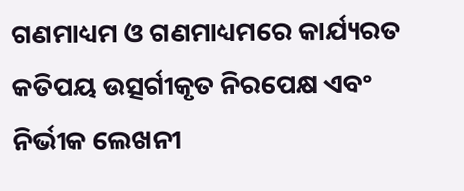ଗଣମାଧ୍ୟମ ଓ ଗଣମାଧ୍ୟମରେ କାର୍ଯ୍ୟରତ କତିପୟ ଉତ୍ସର୍ଗୀକୃତ ନିରପେକ୍ଷ ଏବଂ ନିର୍ଭୀକ ଲେଖନୀ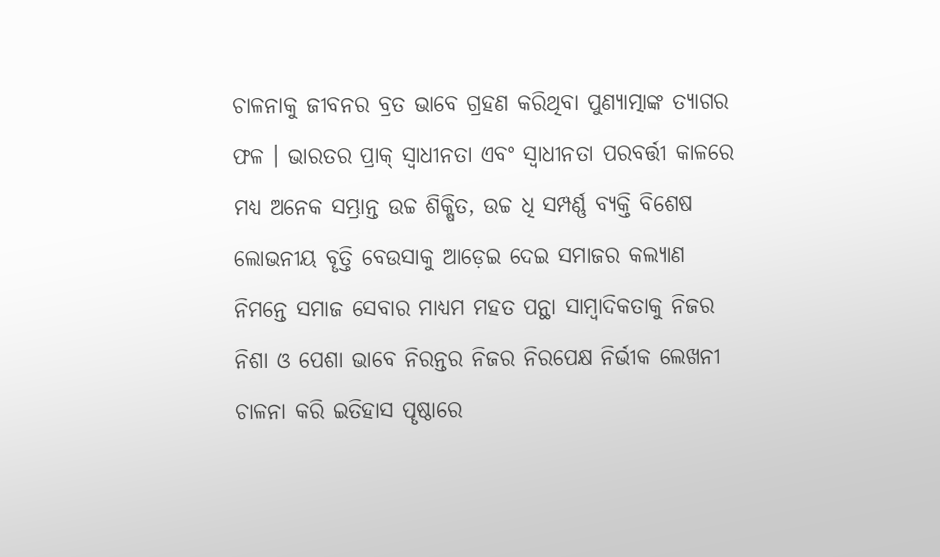ଚାଳନାକୁ ଜୀବନର ବ୍ରତ ଭାବେ ଗ୍ରହଣ କରିଥିବା ପୁଣ୍ୟାତ୍ମାଙ୍କ ତ୍ୟାଗର ଫଳ । ଭାରତର ପ୍ରାକ୍ ସ୍ଵାଧୀନତା ଏବଂ ସ୍ଵାଧୀନତା ପରବର୍ତ୍ତୀ କାଳରେ ମଧ୍ୟ ଅନେକ ସମ୍ଭ୍ରାନ୍ତ ଉଚ୍ଚ ଶିକ୍ଷିତ, ଉଚ୍ଚ ଧି ସମ୍ପର୍ଣ୍ଣ ବ୍ୟକ୍ତି ବିଶେଷ ଲୋଭନୀୟ ବୄତ୍ତି ବେଉସାକୁ ଆଡ଼େଇ ଦେଇ ସମାଜର କଲ୍ୟାଣ ନିମନ୍ତେ ସମାଜ ସେବାର ମାଧ୍ୟମ ମହତ ପନ୍ଥା ସାମ୍ଵାଦିକତାକୁ ନିଜର ନିଶା ଓ ପେଶା ଭାବେ ନିରନ୍ତର ନିଜର ନିରପେକ୍ଷ ନିର୍ଭୀକ ଲେଖନୀ ଚାଳନା କରି ଇତିହାସ ପୄଷ୍ଠାରେ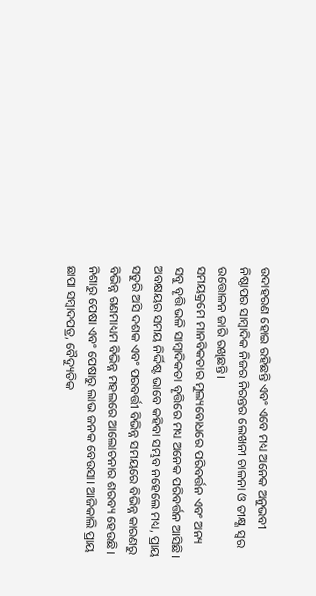ଉଦାହରଣ ହୋଇ ରହିଛନ୍ତି ଏବଂ ଏବେ ମଧ୍ୟ ଅନେକ ଅନୁଭବୀ ନିଷ୍ଠାପର ସାମ୍ଵାଦିକ ନିଜର ନିରନ୍ତର ଲେଖନୀ ଚାଳନା ଓ ତୀକ୍ଷ୍ଣ ସ୍ଵର ଉତ୍ତୋଳନ ଜାରି ରଖିଛନ୍ତି।
ସମୟକ୍ରମେ ମାନବିକତାର ମୁଲ୍ୟବୋଧରେ ପରିବର୍ତ୍ତନ ଏବଂ ଅନ୍ୟ ସବୁ ବୄତ୍ତି ଭଳି ସାମ୍ଵାଦିକତା ବୄତ୍ତିରେ ମଧ୍ୟ ଅନେକ ପରିବର୍ତ୍ତନ ଆସିଛି। ଅବକ୍ଷୟର ସମୟ ନିର୍ଦ୍ଦିଷ୍ଟ ଭାବେ କହିବା ସମ୍ଭବ ନହେଲେ ମଧ୍ୟ, ପ୍ରାୟ ସତୁରି ଅସି ଦଶକ ଏବଂ ପରବର୍ତ୍ତୀ ବିଭିନ୍ନ ସମୟରେ ବିଭିନ୍ନ କାରଣରୁ ବିଭିନ୍ନ ଗଣମାଧ୍ୟମ ବିଭିନ୍ନ ମହଲରେ ଆଲୋଚନାର ଶରବ୍ୟ ହେଉଛି। ନିଶାରୁ ପେଷା ଏବଂ ପେଷାରୁ ଲାଭ ଜନକ ବେଉସା। ଆଜିକାଲି ପ୍ରାୟ ଛାପା ସମ୍ଵାଦପତ୍ର, ବୈଦ୍ୟୁତିକ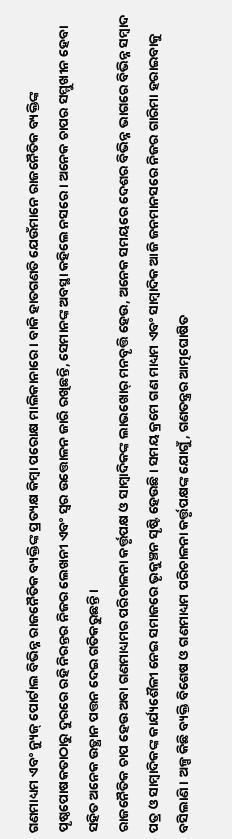ଗଣମାଧ୍ୟମ ଏବଂ ନ୍ୟୁଜ୍ ପୋର୍ଟାଲ ବିଭିନ୍ନ ରାଜନୈତିକ ବ୍ୟକ୍ତିଙ୍କ ପ୍ରତ୍ୟକ୍ଷ କିମ୍ବା ପରୋକ୍ଷ ମାଲିକାନାରେ। ବାକି ହାତଗଣତି ଯେଉଁମାନେ ରାଜନୈତିକ ବ୍ୟକ୍ତିଙ୍କ ପୄଷ୍ଠପୋଷକତାଠାରୁ ଦୁରରେ ରହି ନିରନ୍ତର ନିଜର ଲେଖନୀ ଏବଂ ସ୍ଵର ଉତ୍ତୋଳନ ଜାରି ରଖିଛନ୍ତି, ସେମାନଙ୍କ ଅବସ୍ଥା କହିଲେ ନସରେ। ଅନେକ ଚାପର ସମ୍ମୁଖୀନ ହେବା ସହିତ ଅନେକ ଉତ୍ଥାନ ପତ୍ତନ ଦେଇ ଗତିକରୁଛନ୍ତି।
ରାଜନୈତିକ ଚାପ ହେଉ ଅବା ଗଣମାଧ୍ୟମର ପରିଚାଳନା କର୍ତ୍ତୃପକ୍ଷ ଓ ସାମ୍ଵାଦିକଙ୍କ ଲାଭଖୋର୍ ମନବୄତ୍ତି ହେଉ, ଅନେକ ସମୟରେ ଦେଶର ବିଭିନ୍ନ ଭାଗରେ ବିଭିନ୍ନ ସମ୍ଵାଦ ପତ୍ର ଓ ସାମ୍ଵାଦିକଙ୍କ କାର୍ଯ୍ୟଶୈଳୀ ନେଇ ସମାଜରେ ଭୄକୁଞ୍ଚନ ସୄଷ୍ଟି ହେଉଛି। ସମୟ କ୍ରମେ ଗଣ ମାଧ୍ୟମ ଏବଂ ସାମ୍ଵାଦିକ ଆଜି ଜନମାନସରେ ନିଜର ଗାରିମା ହରାଇବାକୁ ବସିଲାଣି। ଅଳ୍ପ କିଛି ବ୍ୟକ୍ତି ବିଶେଷ ଓ ଗଣମାଧ୍ୟମ ପରିଚାଳନା କର୍ତ୍ତୃପକ୍ଷଙ୍କ ଯୋଗୁଁ, ଗଣତନ୍ତ୍ରର ଆତ୍ମଘୋଷିତ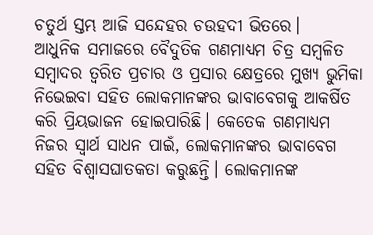ଚତୁର୍ଥ ସ୍ତମ୍ଭ ଆଜି ସନ୍ଦେହର ଚଉହଦୀ ଭିତରେ।
ଆଧୁନିକ ସମାଜରେ ବୈଦୁତିକ ଗଣମାଧ୍ୟମ ଚିତ୍ର ସମ୍ଵଳିତ ସମ୍ଵାଦର ତ୍ଵରିତ ପ୍ରଚାର ଓ ପ୍ରସାର କ୍ଷେତ୍ରରେ ମୁଖ୍ୟ ଭୁମିକା ନିଭେଇବା ସହିତ ଲୋକମାନଙ୍କର ଭାବାବେଗକୁ ଆକର୍ଷିତ କରି ପ୍ରିୟଭାଜନ ହୋଇପାରିଛି। କେତେକ ଗଣମାଧ୍ୟମ ନିଜର ସ୍ଵାର୍ଥ ସାଧନ ପାଇଁ, ଲୋକମାନଙ୍କର ଭାବାବେଗ ସହିତ ବିଶ୍ଵାସଘାତକତା କରୁଛନ୍ତି। ଲୋକମାନଙ୍କ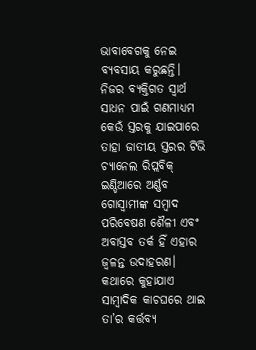ଭାବାବେଗକୁ ନେଇ ବ୍ୟବସାୟ କରୁଛନ୍ତି।
ନିଜର ବ୍ୟକ୍ତିଗତ ସ୍ଵାର୍ଥ ସାଧନ ପାଇଁ ଗଣମାଧ୍ୟମ କେଉଁ ସ୍ତରକୁ ଯାଇପାରେ ତାହା ଜାତୀୟ ସ୍ତରର ଟିଭି ଚ୍ୟାନେଲ ରିପ୍ଲବିକ୍ ଇଣ୍ଡିଆରେ ଅର୍ଣ୍ଣବ ଗୋସ୍ୱାମୀଙ୍କ ସମ୍ଵାଦ ପରିବେଷଣ ଶୈଳୀ ଏବଂ ଅବାସ୍ତବ ତର୍କ ହିଁ ଏହାର ଜ୍ଵଳନ୍ତ ଉଦାହରଣ। କଥାରେ କୁହାଯାଏ ସାମ୍ଵାଦିକ କାଚଘରେ ଥାଇ ତା’ର କର୍ତ୍ତବ୍ୟ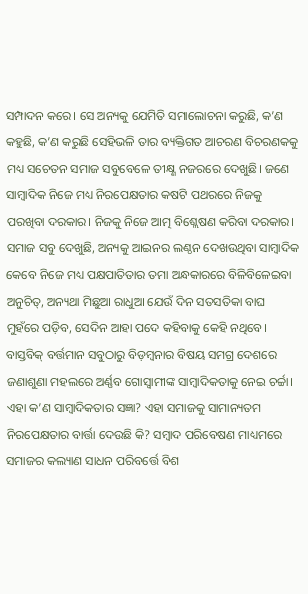ସମ୍ପାଦନ କରେ। ସେ ଅନ୍ୟକୁ ଯେମିତି ସମାଲୋଚନା କରୁଛି, କ’ଣ କହୁଛି, କ’ଣ କରୁଛି ସେହିଭଳି ତାର ବ୍ୟକ୍ତିଗତ ଆଚରଣ ବିଚରଣକକୁ ମଧ୍ୟ ସଚେତନ ସମାଜ ସବୁବେଳେ ତୀକ୍ଷ୍ଣ ନଜରରେ ଦେଖୁଛି। ଜଣେ ସାମ୍ଵାଦିକ ନିଜେ ମଧ୍ୟ ନିରପେକ୍ଷତାର କଷଟି ପଥରରେ ନିଜକୁ ପରଖିବା ଦରକାର। ନିଜକୁ ନିଜେ ଆତ୍ମ ବିଶ୍ଲେଷଣ କରିବା ଦରକାର। ସମାଜ ସବୁ ଦେଖୁଛି, ଅନ୍ୟକୁ ଆଇନର ଲଣ୍ଠନ ଦେଖଉଥିବା ସାମ୍ଵାଦିକ କେବେ ନିଜେ ମଧ୍ୟ ପକ୍ଷପାତିତାର ତମା ଅନ୍ଧକାରରେ ବିଳିବିଳେଇବା ଅନୁଚିତ୍, ଅନ୍ୟଥା ମିଛୁଆ ରାଧୁଆ ଯେଉଁ ଦିନ ସତସତିକା ବାଘ ମୁହଁରେ ପଡ଼ିବ, ସେଦିନ ଆହା ପଦେ କହିବାକୁ କେହି ନଥିବେ।
ବାସ୍ତବିକ୍ ବର୍ତ୍ତମାନ ସବୁଠାରୁ ବିଡ଼ମ୍ଵନାର ବିଷୟ ସମଗ୍ର ଦେଶରେ ଜଣାଶୁଣା ମହଲରେ ଅର୍ଣ୍ଣବ ଗୋସ୍ୱାମୀଙ୍କ ସାମ୍ଵାଦିକତାକୁ ନେଇ ଚର୍ଚ୍ଚା। ଏହା କ’ଣ ସାମ୍ଵାଦିକତାର ସଜ୍ଞା? ଏହା ସମାଜକୁ ସାମାନ୍ୟତମ ନିରପେକ୍ଷତାର ବାର୍ତ୍ତା ଦେଉଛି କି? ସମ୍ଵାଦ ପରିବେଷଣ ମାଧ୍ୟମରେ ସମାଜର କଲ୍ୟାଣ ସାଧନ ପରିବର୍ତ୍ତେ ବିଶ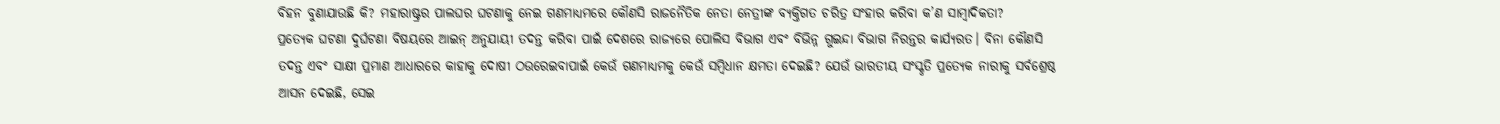ବିହନ ବୁଣାଯାଉଛି କି? ମହାରାଷ୍ଟ୍ରର ପାଲଘର ଘଟଣାକୁ ନେଇ ଗଣମାଧ୍ୟମରେ କୌଣସି ରାଜନୈତିକ ନେତା ନେତ୍ରୀଙ୍କ ବ୍ୟକ୍ତିଗତ ଚରିତ୍ର ସଂହାର କରିବା କ’ଣ ସାମ୍ଵାଦିକତା?
ପ୍ରତ୍ୟେକ ଘଟଣା ଦୁର୍ଘଟଣା ବିଷୟରେ ଆଇନ୍ ଅନୁଯାୟୀ ତଦନ୍ତ କରିବା ପାଇଁ ଦେଶରେ ରାଜ୍ୟରେ ପୋଲିସ ବିଭାଗ ଏବଂ ବିଭିନ୍ନ ଗୁଇନ୍ଦା ବିଭାଗ ନିରନ୍ତର କାର୍ଯ୍ୟରତ। ବିନା କୌଣସି ତଦନ୍ତ ଏବଂ ସାକ୍ଷୀ ପ୍ରମାଣ ଆଧାରରେ କାହାକୁ ଦୋଷୀ ଠଉରେଇବାପାଇଁ କେଉଁ ଗଣମାଧ୍ୟମକୁ କେଉଁ ସମ୍ଵିଧାନ କ୍ଷମତା ଦେଇଛି? ଯେଉଁ ଭାରତୀୟ ସଂସ୍କୃତି ପ୍ରତ୍ୟେକ ନାରୀକୁ ସର୍ବଶ୍ରେଷ୍ଠ ଆସନ ଦେଇଛି, ସେଇ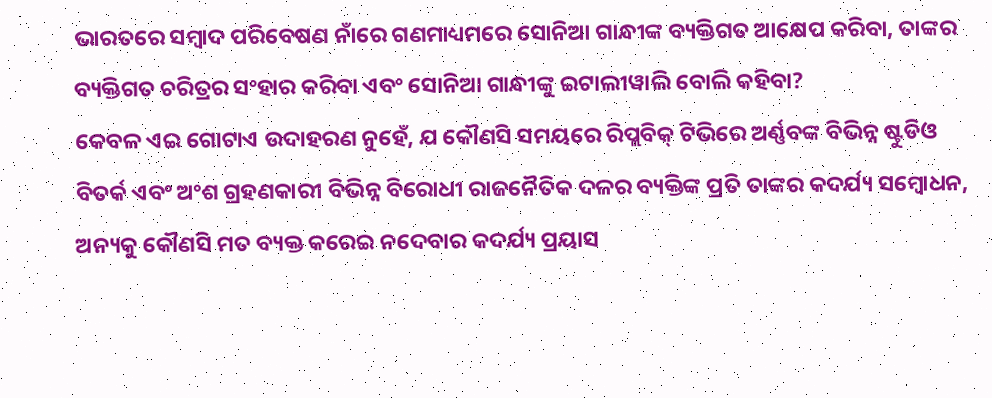ଭାରତରେ ସମ୍ଵାଦ ପରିବେଷଣ ନାଁରେ ଗଣମାଧ୍ୟମରେ ସୋନିଆ ଗାନ୍ଧୀଙ୍କ ବ୍ୟକ୍ତିଗତ ଆକ୍ଷେପ କରିବା, ତାଙ୍କର ବ୍ୟକ୍ତିଗତ ଚରିତ୍ରର ସଂହାର କରିବା ଏବଂ ସୋନିଆ ଗାନ୍ଧୀଙ୍କୁ ଇଟାଲୀୱାଲି ବୋଲି କହିବା?
କେବଳ ଏଇ ଗୋଟାଏ ଉଦାହରଣ ନୁହେଁ, ଯ କୌଣସି ସମୟରେ ରିପ୍ଲବିକ୍ ଟିଭିରେ ଅର୍ଣ୍ଣବଙ୍କ ବିଭିନ୍ନ ଷ୍ଟୁଡିଓ ବିତର୍କ ଏବଂ ଅଂଶ ଗ୍ରହଣକାରୀ ବିଭିନ୍ନ ବିରୋଧୀ ରାଜନୈତିକ ଦଳର ବ୍ୟକ୍ତିଙ୍କ ପ୍ରତି ତାଙ୍କର କଦର୍ଯ୍ୟ ସମ୍ଵୋଧନ, ଅନ୍ୟକୁ କୌଣସି ମତ ବ୍ୟକ୍ତ କରେଇ ନଦେବାର କଦର୍ଯ୍ୟ ପ୍ରୟାସ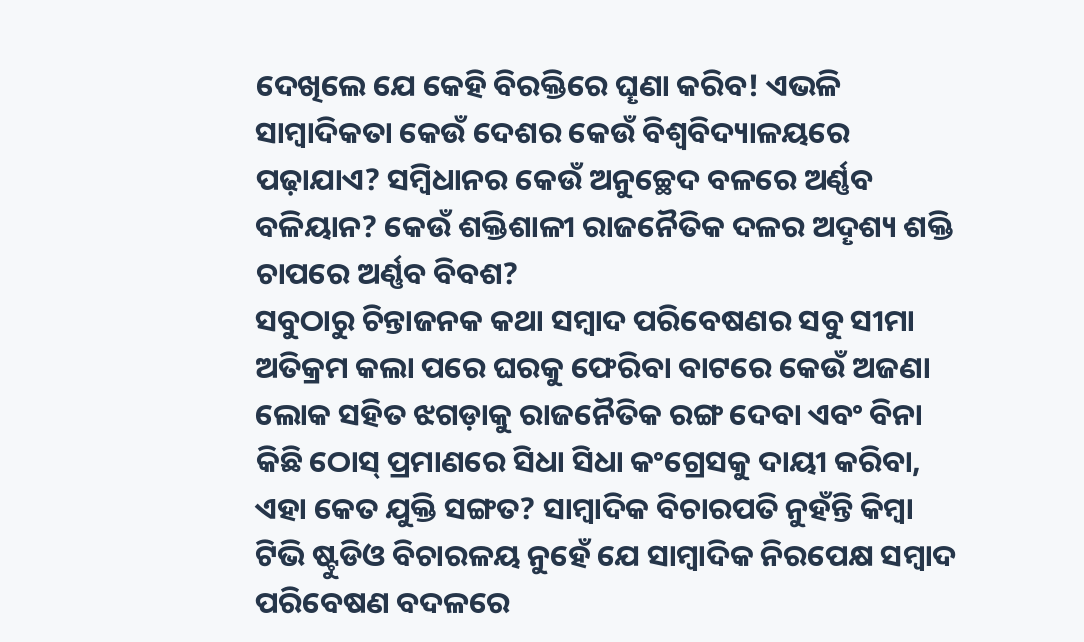ଦେଖିଲେ ଯେ କେହି ବିରକ୍ତିରେ ଘୄଣା କରିବ! ଏଭଳି ସାମ୍ଵାଦିକତା କେଉଁ ଦେଶର କେଉଁ ବିଶ୍ଵବିଦ୍ୟାଳୟରେ ପଢ଼ାଯାଏ? ସମ୍ଵିଧାନର କେଉଁ ଅନୁଚ୍ଛେଦ ବଳରେ ଅର୍ଣ୍ଣବ ବଳିୟାନ? କେଉଁ ଶକ୍ତିଶାଳୀ ରାଜନୈତିକ ଦଳର ଅଦୄଶ୍ୟ ଶକ୍ତି ଚାପରେ ଅର୍ଣ୍ଣବ ବିବଶ?
ସବୁଠାରୁ ଚିନ୍ତାଜନକ କଥା ସମ୍ଵାଦ ପରିବେଷଣର ସବୁ ସୀମା ଅତିକ୍ରମ କଲା ପରେ ଘରକୁ ଫେରିବା ବାଟରେ କେଉଁ ଅଜଣା ଲୋକ ସହିତ ଝଗଡ଼ାକୁ ରାଜନୈତିକ ରଙ୍ଗ ଦେବା ଏବଂ ବିନା କିଛି ଠୋସ୍ ପ୍ରମାଣରେ ସିଧା ସିଧା କଂଗ୍ରେସକୁ ଦାୟୀ କରିବା, ଏହା କେତ ଯୁକ୍ତି ସଙ୍ଗତ? ସାମ୍ଵାଦିକ ବିଚାରପତି ନୁହଁନ୍ତି କିମ୍ଵା ଟିଭି ଷ୍ଟୁଡିଓ ବିଚାରଳୟ ନୁହେଁ ଯେ ସାମ୍ଵାଦିକ ନିରପେକ୍ଷ ସମ୍ଵାଦ ପରିବେଷଣ ବଦଳରେ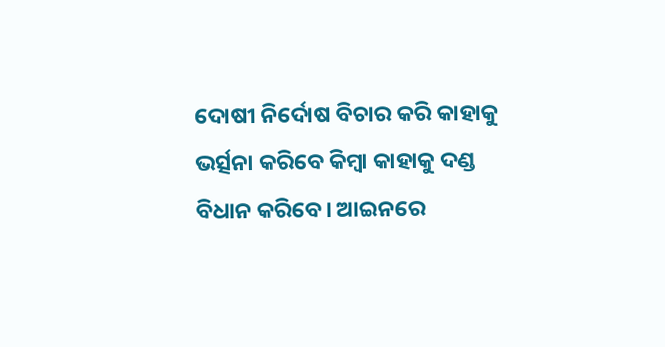ଦୋଷୀ ନିର୍ଦୋଷ ବିଚାର କରି କାହାକୁ ଭର୍ତ୍ସନା କରିବେ କିମ୍ଵା କାହାକୁ ଦଣ୍ଡ ବିଧାନ କରିବେ। ଆଇନରେ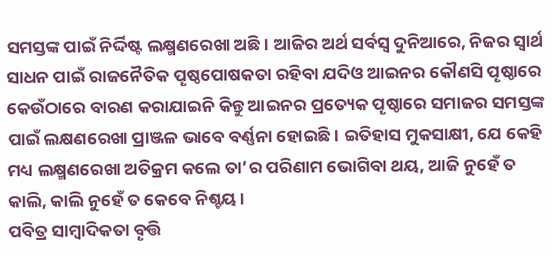ସମସ୍ତଙ୍କ ପାଇଁ ନିର୍ଦ୍ଦିଷ୍ଟ ଲକ୍ଷ୍ମଣରେଖା ଅଛି। ଆଜିର ଅର୍ଥ ସର୍ବସ୍ବ ଦୁନିଆରେ, ନିଜର ସ୍ଵାର୍ଥ ସାଧନ ପାଇଁ ରାଜନୈତିକ ପୄଷ୍ଠପୋଷକତା ରହିବା ଯଦିଓ ଆଇନର କୌଣସି ପୄଷ୍ଠାରେ କେଉଁଠାରେ ବାରଣ କରାଯାଇନି କିନ୍ତୁ ଆଇନର ପ୍ରତ୍ୟେକ ପୄଷ୍ଠାରେ ସମାଜର ସମସ୍ତଙ୍କ ପାଇଁ ଲକ୍ଷଣରେଖା ପ୍ରାଞ୍ଜଳ ଭାବେ ବର୍ଣ୍ଣନା ହୋଇଛି। ଇତିହାସ ମୁକସାକ୍ଷୀ, ଯେ କେହି ମଧ୍ୟ ଲକ୍ଷ୍ମଣରେଖା ଅତିକ୍ରମ କଲେ ତା’ର ପରିଣାମ ଭୋଗିବା ଥୟ, ଆଜି ନୁହେଁ ତ କାଲି, କାଲି ନୁହେଁ ତ କେବେ ନିଶ୍ଚୟ।
ପବିତ୍ର ସାମ୍ବାଦିକତା ବୄତ୍ତି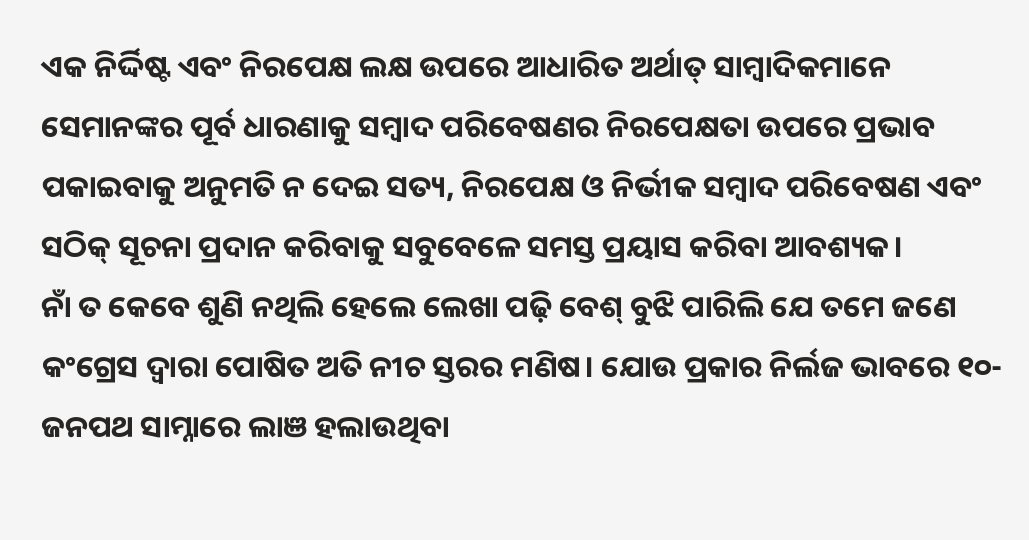ଏକ ନିର୍ଦ୍ଦିଷ୍ଟ ଏବଂ ନିରପେକ୍ଷ ଲକ୍ଷ ଉପରେ ଆଧାରିତ ଅର୍ଥାତ୍ ସାମ୍ବାଦିକମାନେ ସେମାନଙ୍କର ପୂର୍ବ ଧାରଣାକୁ ସମ୍ଵାଦ ପରିବେଷଣର ନିରପେକ୍ଷତା ଉପରେ ପ୍ରଭାବ ପକାଇବାକୁ ଅନୁମତି ନ ଦେଇ ସତ୍ୟ, ନିରପେକ୍ଷ ଓ ନିର୍ଭୀକ ସମ୍ବାଦ ପରିବେଷଣ ଏବଂ ସଠିକ୍ ସୂଚନା ପ୍ରଦାନ କରିବାକୁ ସବୁବେଳେ ସମସ୍ତ ପ୍ରୟାସ କରିବା ଆବଶ୍ୟକ।
ନାଁ ତ କେବେ ଶୁଣି ନଥିଲି ହେଲେ ଲେଖା ପଢ଼ି ବେଶ୍ ବୁଝି ପାରିଲି ଯେ ତମେ ଜଣେ କଂଗ୍ରେସ ଦ୍ଵାରା ପୋଷିତ ଅତି ନୀଚ ସ୍ତରର ମଣିଷ। ଯୋଉ ପ୍ରକାର ନିର୍ଲଜ ଭାବରେ ୧୦-ଜନପଥ ସାମ୍ନାରେ ଲାଞ ହଲାଉଥିବା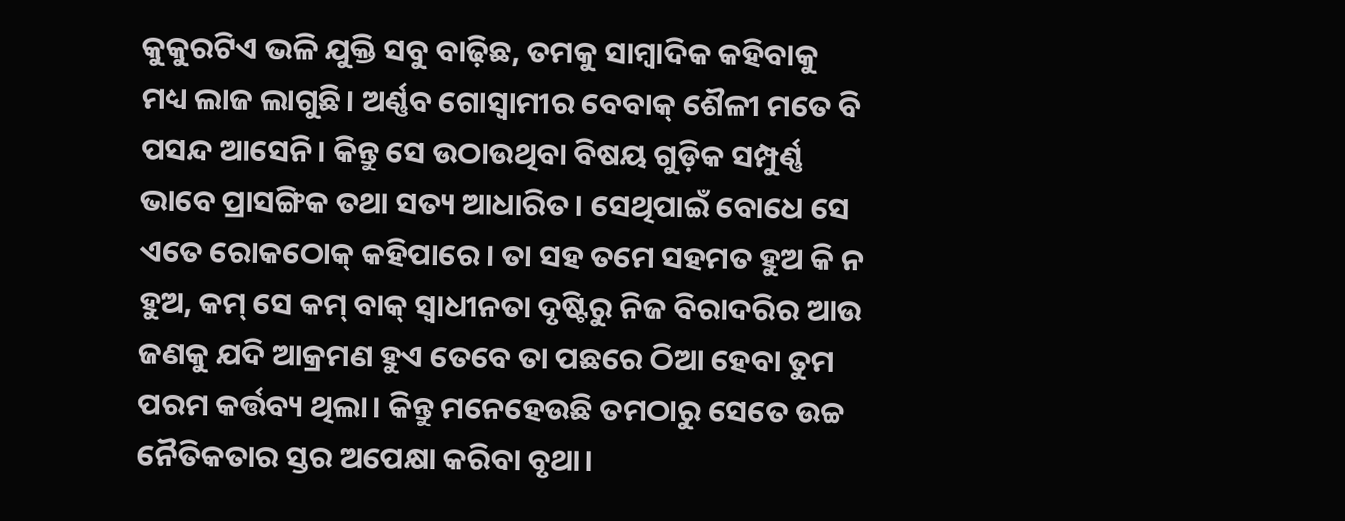କୁକୁରଟିଏ ଭଳି ଯୁକ୍ତି ସବୁ ବାଢ଼ିଛ, ତମକୁ ସାମ୍ବାଦିକ କହିବାକୁ ମଧ୍ୟ ଲାଜ ଲାଗୁଛି। ଅର୍ଣ୍ଣବ ଗୋସ୍ୱାମୀର ବେବାକ୍ ଶୈଳୀ ମତେ ବି ପସନ୍ଦ ଆସେନି। କିନ୍ତୁ ସେ ଉଠାଉଥିବା ବିଷୟ ଗୁଡ଼ିକ ସମ୍ପୁର୍ଣ୍ଣ ଭାବେ ପ୍ରାସଙ୍ଗିକ ତଥା ସତ୍ୟ ଆଧାରିତ। ସେଥିପାଇଁ ବୋଧେ ସେ ଏତେ ରୋକଠୋକ୍ କହିପାରେ। ତା ସହ ତମେ ସହମତ ହୁଅ କି ନ ହୁଅ, କମ୍ ସେ କମ୍ ବାକ୍ ସ୍ବାଧୀନତା ଦୃଷ୍ଟିରୁ ନିଜ ବିରାଦରିର ଆଉ ଜଣକୁ ଯଦି ଆକ୍ରମଣ ହୁଏ ତେବେ ତା ପଛରେ ଠିଆ ହେବା ତୁମ ପରମ କର୍ତ୍ତବ୍ୟ ଥିଲା। କିନ୍ତୁ ମନେହେଉଛି ତମଠାରୁ ସେତେ ଉଚ୍ଚ ନୈତିକତାର ସ୍ତର ଅପେକ୍ଷା କରିବା ବୃଥା।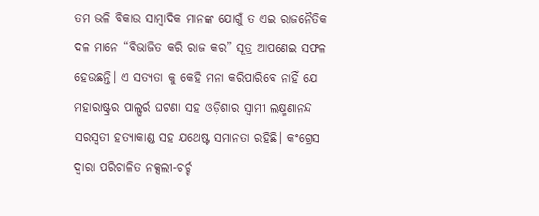ତମ ଭଳି ବିକାଉ ସାମ୍ବାଦିକ ମାନଙ୍କ ଯୋଗୁଁ ତ ଏଇ ରାଜନୈତିକ ଦଳ ମାନେ “ବିଭାଜିତ କରି ରାଜ କର” ସୂତ୍ର ଆପଣେଇ ସଫଳ ହେଉଛନ୍ତି। ଏ ସତ୍ୟତା କୁ କେହି ମନା କରିପାରିବେ ନାହିଁ ଯେ ମହାରାଷ୍ଟ୍ରର ପାଲ୍ଘର୍ର ଘଟଣା ସହ ଓଡ଼ିଶାର ସ୍ବାମୀ ଲକ୍ଷ୍ମଣାନନ୍ଦ ସରସ୍ବତୀ ହତ୍ୟାକାଣ୍ଡ ସହ ଯଥେଷ୍ଟ ସମାନତା ରହିଛି। କଂଗ୍ରେସ ଦ୍ଵାରା ପରିଚାଳିତ ନକ୍ସଲୀ-ଚର୍ଚ୍ଚ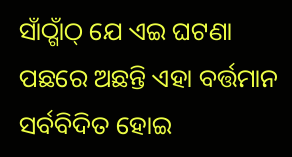ସାଁଠ୍ଗାଁଠ୍ ଯେ ଏଇ ଘଟଣା ପଛରେ ଅଛନ୍ତି ଏହା ବର୍ତ୍ତମାନ ସର୍ବବିଦିତ ହୋଇ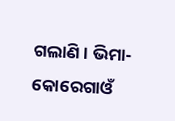ଗଲାଣି। ଭିମା-କୋରେଗାଓଁ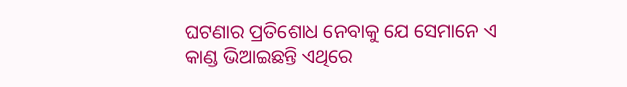ଘଟଣାର ପ୍ରତିଶୋଧ ନେବାକୁ ଯେ ସେମାନେ ଏ କାଣ୍ଡ ଭିଆଇଛନ୍ତି ଏଥିରେ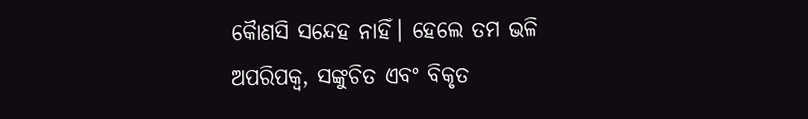କୋୖଣସି ସନ୍ଦେହ ନାହିଁ। ହେଲେ ତମ ଭଳି ଅପରିପକ୍ଵ, ସଙ୍କୁଚିତ ଏବଂ ବିକୃତ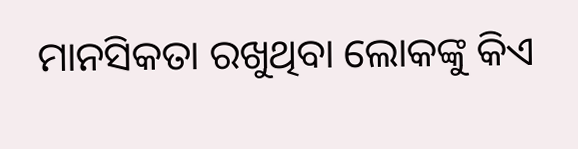ମାନସିକତା ରଖୁଥିବା ଲୋକଙ୍କୁ କିଏ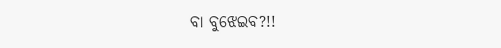ବା ବୁଝେଇବ?!!